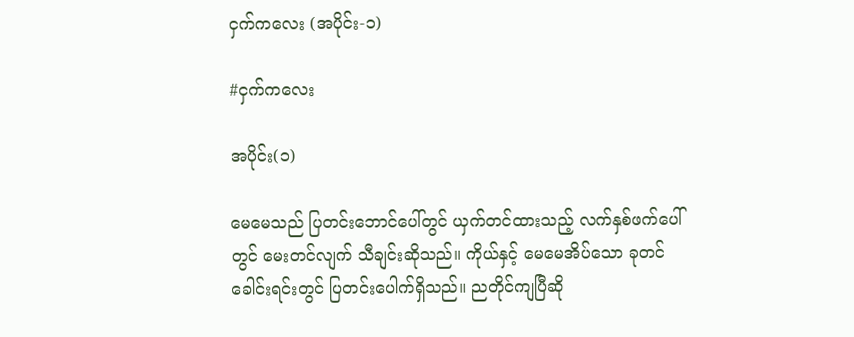ငှက်ကလေး (အပိုင်း-၁)

#ငှက်ကလေး

အပိုင်း(၁)

မေမေသည် ပြတင်းဘောင်ပေါ်တွင် ယှက်တင်ထားသည့် လက်နှစ်ဖက်ပေါ်တွင် မေးတင်လျက် သီချင်းဆိုသည်။ ကိုယ်နှင့် မေမေအိပ်သော ခုတင်ခေါင်းရင်းတွင် ပြတင်းပေါက်ရှိသည်။ ညတိုင်ကျပြီဆို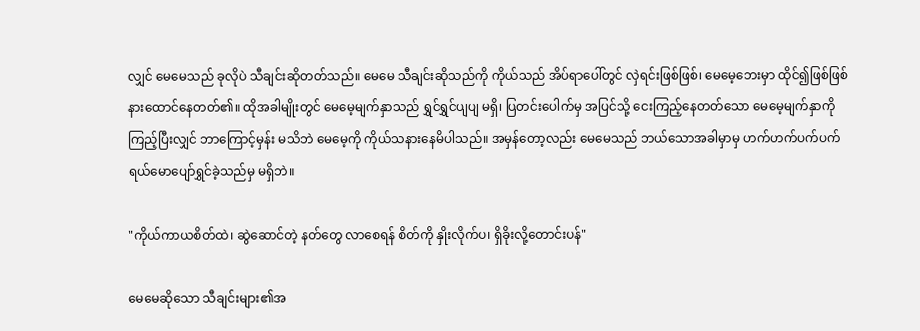လျှင် မေမေသည် ခုလိုပဲ သီချင်းဆိုတတ်သည်။ မေမေ သီချင်းဆိုသည်ကို ကိုယ်သည် အိပ်ရာပေါ်တွင် လှဲရင်းဖြစ်ဖြစ်၊ မေမေ့ဘေးမှာ ထိုင်၍ဖြစ်ဖြစ် နားထောင်နေတတ်၏။ ထိုအခါမျိုးတွင် မေမေ့မျက်နှာသည် ရွှင်ရွှင်ပျပျ မရှိ၊ ပြတင်းပေါက်မှ အပြင်သို့ ငေးကြည့်နေတတ်သော မေမေ့မျက်နှာကို ကြည့်ပြီးလျှင် ဘာကြောင့်မှန်း မသိဘဲ မေမေ့ကို ကိုယ်သနားနေမိပါသည်။ အမှန်တော့လည်း မေမေသည် ဘယ်သောအခါမှာမှ ဟက်ဟက်ပက်ပက် ရယ်မောပျော်ရွှင်ခဲ့သည်မှ မရှိဘဲ။

"ကိုယ်ကာယစိတ်ထဲ၊ ဆွဲဆောင်တဲ့ နတ်တွေ လာစေရန် စိတ်ကို နှိုးလိုက်ပ၊ ရှိခိုးလို့တောင်းပန်"

မေမေဆိုသော သီချင်းများ၏အ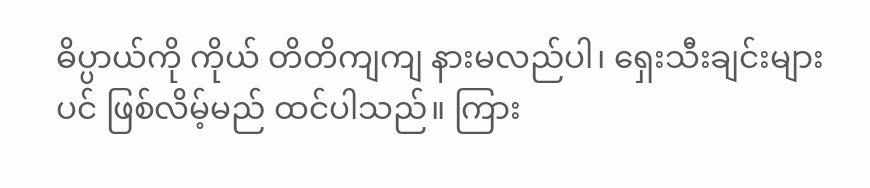ဓိပ္ပာယ်ကို ကိုယ် တိတိကျကျ နားမလည်ပါ၊ ရှေးသီးချင်းများပင် ဖြစ်လိမ့်မည် ထင်ပါသည်။ ကြား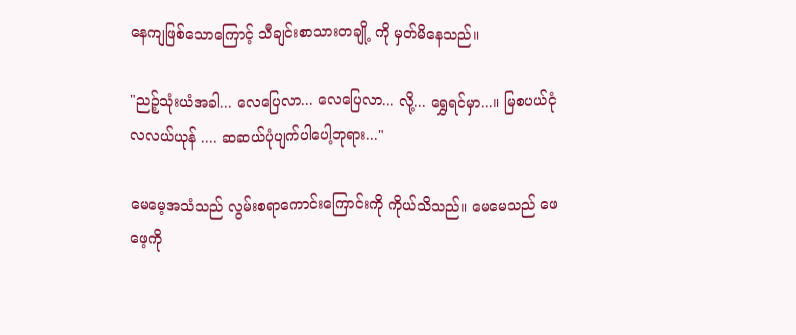နေကျဖြစ်သောကြောင့် သီချင်းစာသားတချို့ ကို မှတ်မိနေသည်။

"ညဉ့်သုံးယံအခါ... လေပြေလာ... လေပြေလာ... လို့... ရွှေရင်မှာ...။ မြစပယ်ငုံ လလယ်ယုန် .... ဆဆယ်ပုံပျက်ပါပေါ့ဘုရား..."

မေမေ့အသံသည် လွမ်းစရာကောင်းကြောင်းကို ကိုယ်သိသည်။ မေမေသည် ဖေဖေ့ကို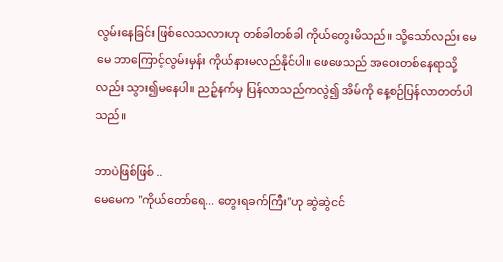လွမ်းနေခြင်း ဖြစ်လေသလားဟု တစ်ခါတစ်ခါ ကိုယ်တွေးမိသည်။ သို့သော်လည်း မေမေ ဘာကြောင့်လွမ်းမှန်း ကိုယ်နားမလည်နိုင်ပါ။ ဖေဖေသည် အဝေးတစ်နေရာသို့လည်း သွား၍မနေပါ။ ညဉ့်နက်မှ ပြန်လာသည်ကလွဲ၍ အိမ်ကို နေ့စဉ်ပြန်လာတတ်ပါသည်။

ဘာပဲဖြစ်ဖြစ် ..
မေမေက "ကိုယ်တော်ရေ... တွေးရခက်ကြီး"ဟု ဆွဲဆွဲငင်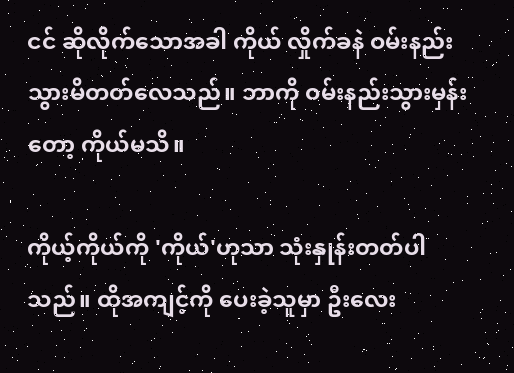ငင် ဆိုလိုက်သောအခါ ကိုယ် လှိုက်ခနဲ ဝမ်းနည်းသွားမိတတ်လေသည်။ ဘာကို ဝမ်းနည်းသွားမှန်းတော့ ကိုယ်မသိ။

ကိုယ့်ကိုယ်ကို 'ကိုယ်'ဟုသာ သုံးနှုန်းတတ်ပါသည်။ ထိုအကျင့်ကို ပေးခဲ့သူမှာ ဦးလေး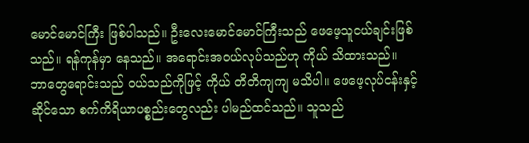မောင်မောင်ကြီး ဖြစ်ပါသည်။ ဦးလေးမောင်မောင်ကြီးသည် ဖေဖေ့သူငယ်ချင်းဖြစ်သည်။ ရန်ကုန်မှာ နေသည်။ အရောင်းအဝယ်လုပ်သည်ဟု ကိုယ် သိထားသည်။ ဘာတွေရောင်းသည် ဝယ်သည်ကိုဖြင့် ကိုယ် တိတိကျကျ မသိပါ။ ဖေဖေ့လုပ်ငန်းနှင့်ဆိုင်သော စက်ကိရိယာပစ္စည်းတွေလည်း ပါမည်ထင်သည်။ သူသည်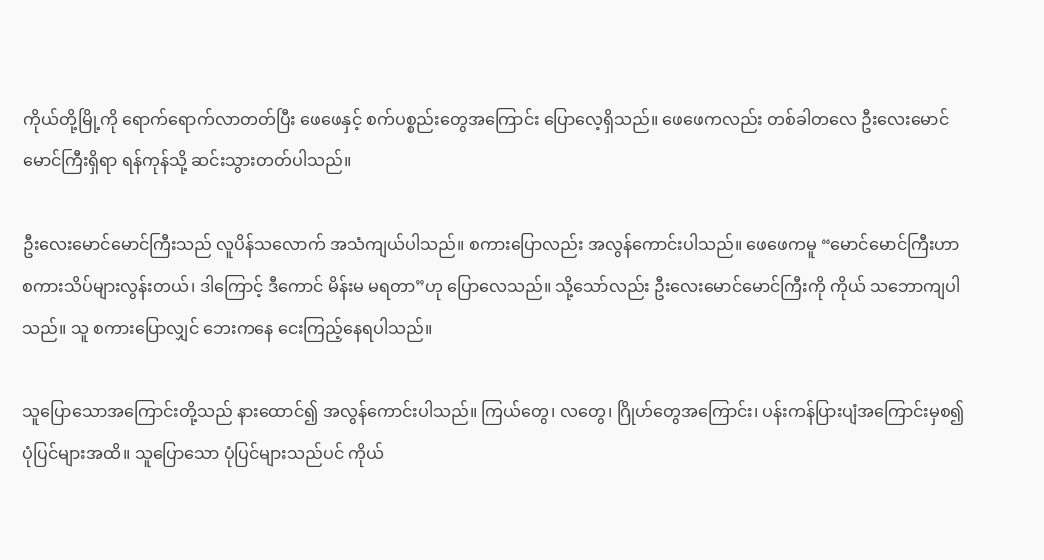ကိုယ်တို့မြို့ကို ရောက်ရောက်လာတတ်ပြီး ဖေဖေနှင့် စက်ပစ္စည်းတွေအကြောင်း ပြောလေ့ရှိသည်။ ဖေဖေကလည်း တစ်ခါတလေ ဦးလေးမောင်မောင်ကြီးရှိရာ ရန်ကုန်သို့ ဆင်းသွားတတ်ပါသည်။

ဦးလေးမောင်မောင်ကြီးသည် လူပိန်သလောက် အသံကျယ်ပါသည်။ စကားပြောလည်း အလွန်ကောင်းပါသည်။ ဖေဖေကမူ “မောင်မောင်ကြီးဟာ စကားသိပ်များလွန်းတယ်၊ ဒါကြောင့် ဒီကောင် မိန်းမ မရတာ”ဟု ပြောလေသည်။ သို့သော်လည်း ဦးလေးမောင်မောင်ကြီးကို ကိုယ် သဘောကျပါသည်။ သူ စကားပြောလျှင် ဘေးကနေ ငေးကြည့်နေရပါသည်။

သူပြောသောအကြောင်းတို့သည် နားထောင်၍ အလွန်ကောင်းပါသည်။ ကြယ်တွေ၊ လတွေ၊ ဂြိုဟ်တွေအကြောင်း၊ ပန်းကန်ပြားပျံအကြောင်းမှစ၍ ပုံပြင်များအထိ။ သူပြောသော ပုံပြင်များသည်ပင် ကိုယ်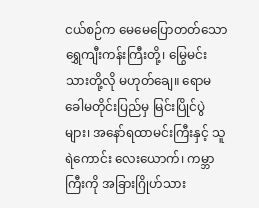ငယ်စဉ်က မေမေပြောတတ်သော ရွှေကျီးကန်းကြီးတို့၊ မြွေမင်းသားတို့လို မဟုတ်ချေ။ ရောမ ခေါမတိုင်းပြည်မှ မြင်းပြိုင်ပွဲများ၊ အနော်ရထာမင်းကြီးနှင့် သူရဲကောင်း လေးယောက်၊ ကမ္ဘာကြီးကို အခြားဂြိုဟ်သား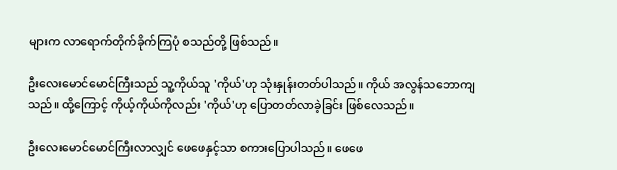များက လာရောက်တိုက်ခိုက်ကြပုံ စသည်တို့ ဖြစ်သည်။

ဦးလေးမောင်မောင်ကြီးသည် သူ့ကိုယ်သူ 'ကိုယ်'ဟု သုံးနှုန်းတတ်ပါသည်။ ကိုယ် အလွန်သဘောကျသည်။ ထို့ကြောင့် ကိုယ့်ကိုယ်ကိုလည်း 'ကိုယ်'ဟု ပြောတတ်လာခဲ့ခြင်း ဖြစ်လေသည်။

ဦးလေးမောင်မောင်ကြီးလာလျှင် ဖေဖေနှင့်သာ စကားပြောပါသည်။ ဖေဖေ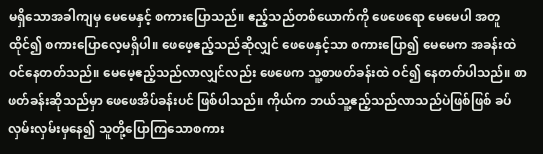မရှိသောအခါကျမှ မေမေနှင့် စကားပြောသည်။ ဧည့်သည်တစ်ယောက်ကို ဖေဖေရော မေမေပါ အတူထိုင်၍ စကားပြောလေ့မရှိပါ။ ဖေဖေ့ဧည့်သည်ဆိုလျှင် ဖေဖေနှင့်သာ စကားပြော၍ မေမေက အခန်းထဲ ဝင်နေတတ်သည်။ မေမေ့ဧည့်သည်လာလျှင်လည်း ဖေဖေက သူ့စာဖတ်ခန်းထဲ ဝင်၍ နေတတ်ပါသည်။ စာဖတ်ခန်းဆိုသည်မှာ ဖေဖေအိပ်ခန်းပင် ဖြစ်ပါသည်။ ကိုယ်က ဘယ်သူ့ဧည့်သည်လာသည်ပဲဖြစ်ဖြစ် ခပ်လှမ်းလှမ်းမှနေ၍ သူတို့ပြောကြသောစကား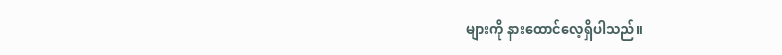များကို နားထောင်လေ့ရှိပါသည်။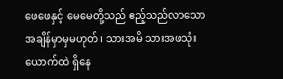ဖေဖေနှင့် မေမေတို့သည် ဧည့်သည်လာသောအချိန်မှာမှမဟုတ်၊ သားအမိ သားအဖသုံးယောက်ထဲ ရှိနေ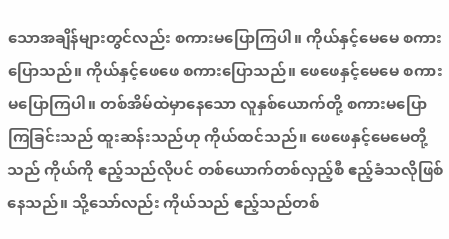သောအချိန်များတွင်လည်း စကားမပြောကြပါ။ ကိုယ်နှင့်မေမေ စကားပြောသည်။ ကိုယ်နှင့်ဖေဖေ စကားပြောသည်။ ဖေဖေနှင့်မေမေ စကားမပြောကြပါ။ တစ်အိမ်ထဲမှာနေသော လူနှစ်ယောက်တို့ စကားမပြောကြခြင်းသည် ထူးဆန်းသည်ဟု ကိုယ်ထင်သည်။ ဖေဖေနှင့်မေမေတို့သည် ကိုယ်ကို ဧည့်သည်လိုပင် တစ်ယောက်တစ်လှည့်စီ ဧည့်ခံသလိုဖြစ်နေသည်။ သို့သော်လည်း ကိုယ်သည် ဧည့်သည်တစ်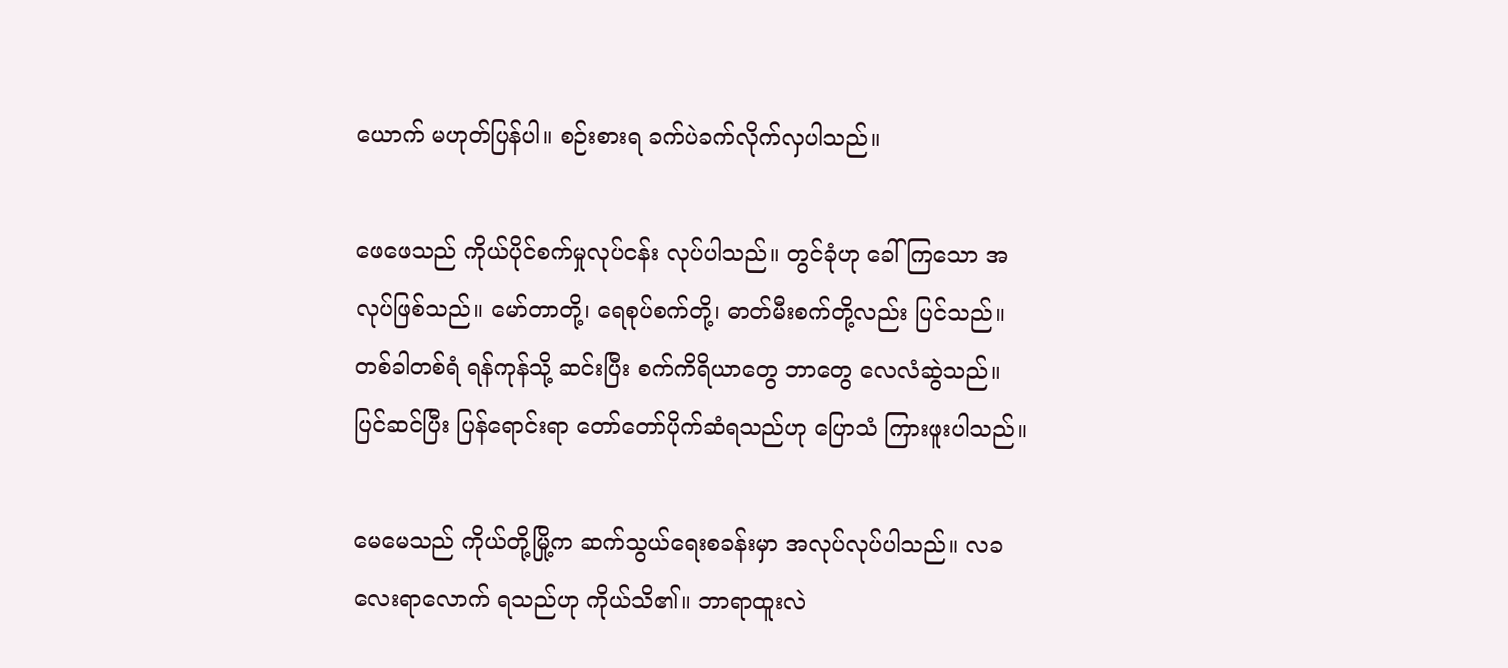ယောက် မဟုတ်ပြန်ပါ။ စဉ်းစားရ ခက်ပဲခက်လိုက်လှပါသည်။

ဖေဖေသည် ကိုယ်ပိုင်စက်မှုလုပ်ငန်း လုပ်ပါသည်။ တွင်ခုံဟု ခေါ်ကြသော အလုပ်ဖြစ်သည်။ မော်တာတို့၊ ရေစုပ်စက်တို့၊ ဓာတ်မီးစက်တို့လည်း ပြင်သည်။ တစ်ခါတစ်ရံ ရန်ကုန်သို့ ဆင်းပြီး စက်ကိရိယာတွေ ဘာတွေ လေလံဆွဲသည်။ ပြင်ဆင်ပြီး ပြန်ရောင်းရာ တော်တော်ပိုက်ဆံရသည်ဟု ပြောသံ ကြားဖူးပါသည်။

မေမေသည် ကိုယ်တို့မြို့က ဆက်သွယ်ရေးစခန်းမှာ အလုပ်လုပ်ပါသည်။ လခလေးရာလောက် ရသည်ဟု ကိုယ်သိ၏။ ဘာရာထူးလဲ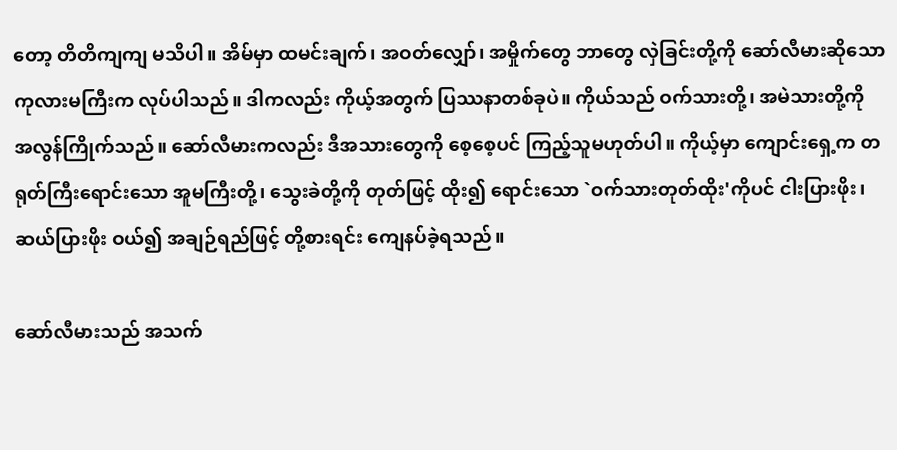တော့ တိတိကျကျ မသိပါ။ အိမ်မှာ ထမင်းချက်၊ အဝတ်လျှော်၊ အမှိုက်တွေ ဘာတွေ လှဲခြင်းတို့ကို ဆော်လီမားဆိုသော ကုလားမကြီးက လုပ်ပါသည်။ ဒါကလည်း ကိုယ့်အတွက် ပြဿနာတစ်ခုပဲ။ ကိုယ်သည် ဝက်သားတို့၊ အမဲသားတို့ကို အလွန်ကြိုက်သည်။ ဆော်လီမားကလည်း ဒီအသားတွေကို စေ့စေ့ပင် ကြည့်သူမဟုတ်ပါ။ ကိုယ့်မှာ ကျောင်းရှေ့က တရုတ်ကြီးရောင်းသော အူမကြီးတို့၊ သွေးခဲတို့ကို တုတ်ဖြင့် ထိုး၍ ရောင်းသော `ဝက်သားတုတ်ထိုး'ကိုပင် ငါးပြားဖိုး၊ ဆယ်ပြားဖိုး ဝယ်၍ အချဉ်ရည်ဖြင့် တို့စားရင်း ကျေနပ်ခဲ့ရသည်။

ဆော်လီမားသည် အသက်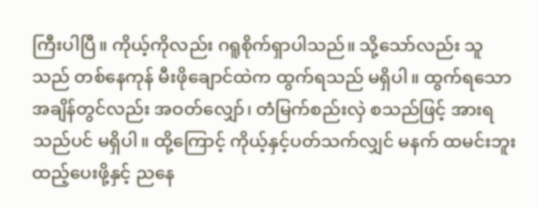ကြီးပါပြီ။ ကိုယ့်ကိုလည်း ဂရူစိုက်ရှာပါသည်။ သို့သော်လည်း သူသည် တစ်နေကုန် မီးဖိုချောင်ထဲက ထွက်ရသည် မရှိပါ။ ထွက်ရသောအချိန်တွင်လည်း အဝတ်လျှော်၊ တံမြက်စည်းလှဲ စသည်ဖြင့် အားရသည်ပင် မရှိပါ။ ထို့ကြောင့် ကိုယ့်နှင့်ပတ်သက်လျှင် မနက် ထမင်းဘူးထည့်ပေးဖို့နှင့် ညနေ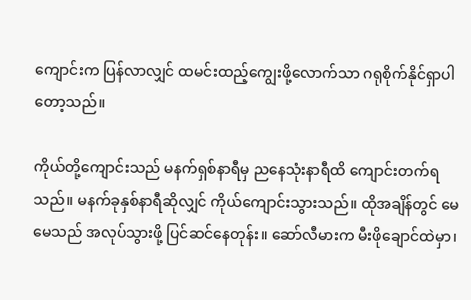ကျောင်းက ပြန်လာလျှင် ထမင်းထည့်ကျွေးဖို့လောက်သာ ဂရုစိုက်နိုင်ရှာပါတော့သည်။

ကိုယ်တို့ကျောင်းသည် မနက်ရှစ်နာရီမှ ညနေသုံးနာရီထိ ကျောင်းတက်ရသည်။ မနက်ခုနှစ်နာရီဆိုလျှင် ကိုယ်ကျောင်းသွားသည်။ ထိုအချိန်တွင် မေမေသည် အလုပ်သွားဖို့ ပြင်ဆင်နေတုန်း။ ဆော်လီမားက မီးဖိုချောင်ထဲမှာ၊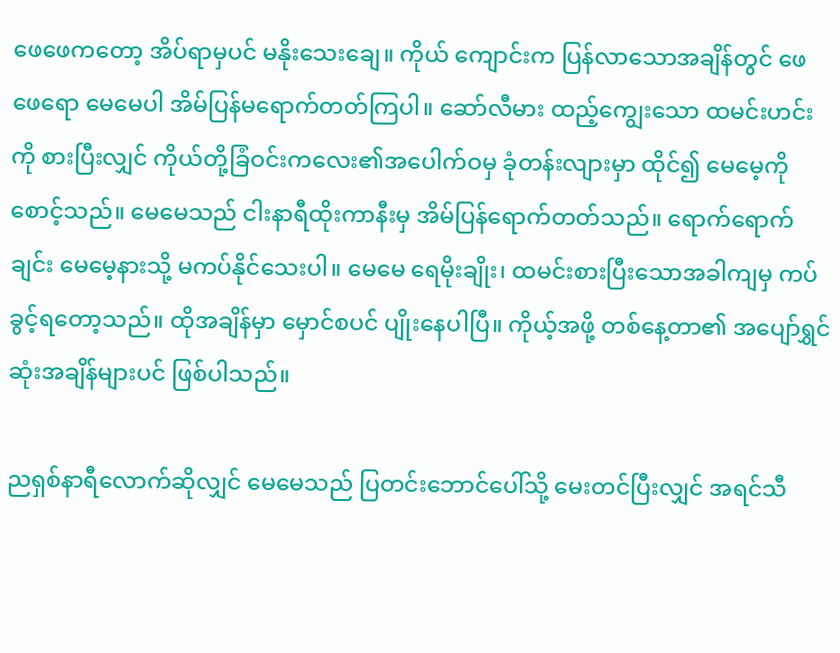ဖေဖေကတော့ အိပ်ရာမှပင် မနိုးသေးချေ။ ကိုယ် ကျောင်းက ပြန်လာသောအချိန်တွင် ဖေဖေရော မေမေပါ အိမ်ပြန်မရောက်တတ်ကြပါ။ ဆော်လီမား ထည့်ကျွေးသော ထမင်းဟင်းကို စားပြီးလျှင် ကိုယ်တို့ခြံဝင်းကလေး၏အပေါက်ဝမှ ခုံတန်းလျားမှာ ထိုင်၍ မေမေ့ကို စောင့်သည်။ မေမေသည် ငါးနာရီထိုးကာနီးမှ အိမ်ပြန်ရောက်တတ်သည်။ ရောက်ရောက်ချင်း မေမေ့နားသို့ မကပ်နိုင်သေးပါ။ မေမေ ရေမိုးချိုး၊ ထမင်းစားပြီးသောအခါကျမှ ကပ်ခွင့်ရတော့သည်။ ထိုအချိန်မှာ မှောင်စပင် ပျိုးနေပါပြီ။ ကိုယ့်အဖို့ တစ်နေ့တာ၏ အပျော်ရွှင်ဆုံးအချိန်များပင် ဖြစ်ပါသည်။

ညရှစ်နာရီလောက်ဆိုလျှင် မေမေသည် ပြတင်းဘောင်ပေါ်သို့ မေးတင်ပြီးလျှင် အရင်သီ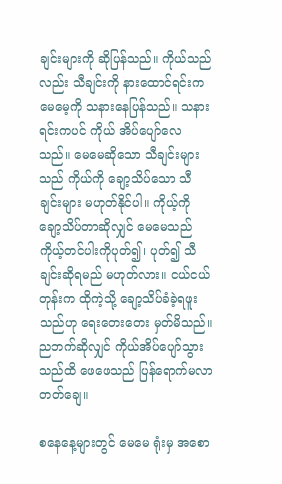ချင်းများကို ဆိုပြန်သည်။ ကိုယ်သည်လည်း သီချင်းကို နားထောင်ရင်းက မေမေ့ကို သနားနေပြန်သည်။ သနားရင်းကပင် ကိုယ် အိပ်ပျော်လေသည်။ မေမေဆိုသော သီချင်းများသည် ကိုယ်ကို ချော့သိပ်သော သီချင်းများ မဟုတ်နိုင်ပါ။ ကိုယ့်ကို ချော့သိပ်တာဆိုလျှင် မေမေသည် ကိုယ့်တင်ပါးကိုပုတ်၍၊ ပုတ်၍ သီချင်းဆိုရမည် မဟုတ်လား။ ငယ်ငယ်တုန်းက ထိုကဲ့သို့ ချော့သိပ်ခံခဲ့ရဖူးသည်ဟု ရေးတေးတေး မှတ်မိသည်။ ညဘက်ဆိုလျှင် ကိုယ်အိပ်ပျော်သွားသည်ထိ ဖေဖေသည် ပြန်ရောက်မလာတတ်ချေ။

စနေနေ့များတွင် မေမေ ရုံးမှ အစော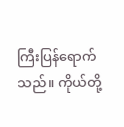ကြီးပြန်ရောက်သည်။ ကိုယ်တို့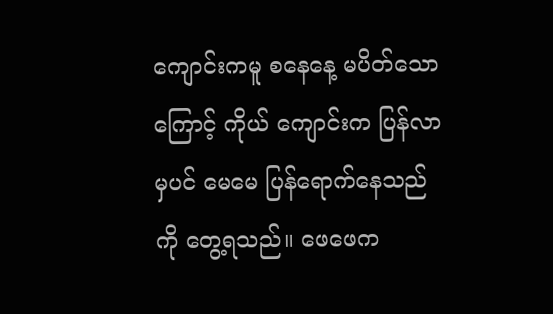ကျောင်းကမူ စနေနေ့ မပိတ်သောကြောင့် ကိုယ် ကျောင်းက ပြန်လာမှပင် မေမေ ပြန်ရောက်နေသည်ကို တွေ့ရသည်။ ဖေဖေက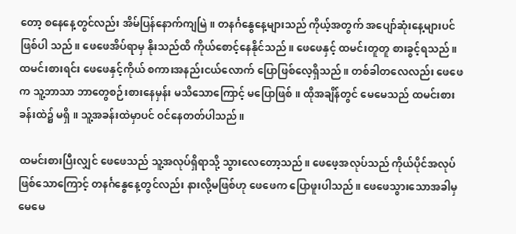တော့ စနေနေ့တွင်လည်း အိမ်ပြန်နောက်ကျမြဲ။ တနင်္ဂနွေနေ့များသည် ကိုယ့်အတွက် အပျော်ဆုံးနေ့များပင် ဖြစ်ပါ သည်။ ဖေဖေအိပ်ရာမှ နိုးသည်ထိ ကိုယ်စောင့်နေနိုင်သည်။ ဖေဖေနှင့် ထမင်းတူတူ စားခွင့်ရသည်။ ထမင်းစားရင်း ဖေဖေနှင့်ကိုယ် စကားအနည်းငယ်လောက် ပြောဖြစ်လေ့ရှိသည်။ တစ်ခါတလေလည်း ဖေဖေက သူ့ဘာသာ ဘာတွေစဉ်းစားနေမှန်း မသိသောကြောင့် မပြောဖြစ်။ ထိုအချိန်တွင် မေမေသည် ထမင်းစားခန်းထဲ၌ မရှိ။ သူ့အခန်းထဲမှာပင် ဝင်နေတတ်ပါသည်။

ထမင်းစားပြီးလျှင် ဖေဖေသည် သူ့အလုပ်ရှိရာသို့ သွားလေတော့သည်။ ဖေဖေ့အလုပ်သည် ကိုယ်ပိုင်အလုပ် ဖြစ်သောကြောင့် တနင်္ဂနွေနေ့တွင်လည်း နားလို့မဖြစ်ဟု ဖေဖေက ပြောဖူးပါသည်။ ဖေဖေသွားသောအခါမှ မေမေ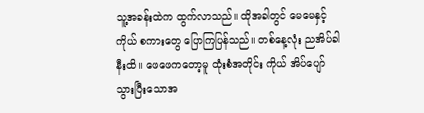သူ့အခန်းထဲက ထွက်လာသည်။ ထိုအခါတွင် မေမေနှင့်ကိုယ် စကားတွေ ပြောကြပြန်သည်။ တစ်နေ့လုံး ညအိပ်ခါနီးထိ။ ဖေဖေကတော့မူ ထုံးစံအတိုင်း ကိုယ် အိပ်ပျော်သွားပြီးသောအ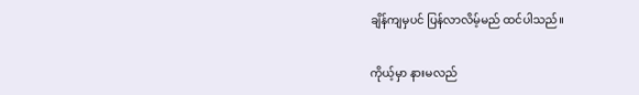ချိန်ကျမှပင် ပြန်လာလိမ့်မည် ထင်ပါသည်။

ကိုယ့်မှာ နားမလည်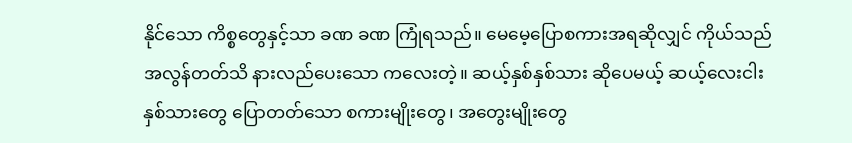နိုင်သော ကိစ္စတွေနှင့်သာ ခဏ ခဏ ကြုံရသည်။ မေမေ့ပြောစကားအရဆိုလျှင် ကိုယ်သည် အလွန်တတ်သိ နားလည်ပေးသော ကလေးတဲ့။ ဆယ့်နှစ်နှစ်သား ဆိုပေမယ့် ဆယ့်လေးငါးနှစ်သားတွေ ပြောတတ်သော စကားမျိုးတွေ၊ အတွေးမျိုးတွေ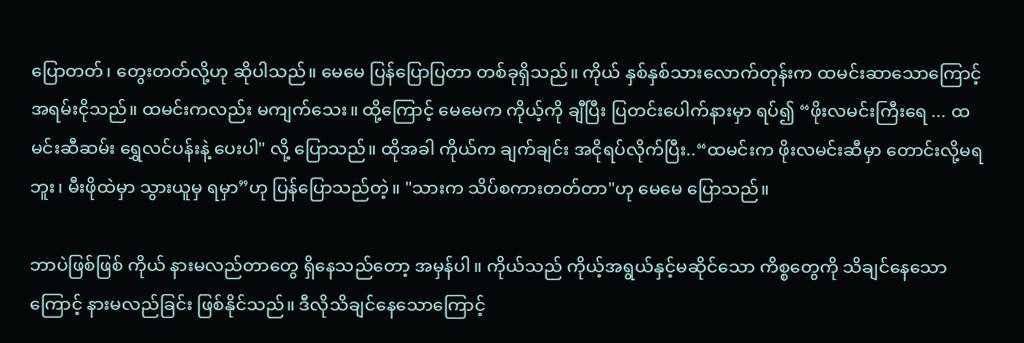ပြောတတ်၊ တွေးတတ်လို့ဟု ဆိုပါသည်။ မေမေ ပြန်ပြောပြတာ တစ်ခုရှိသည်။ ကိုယ် နှစ်နှစ်သားလောက်တုန်းက ထမင်းဆာသောကြောင့် အရမ်းငိုသည်။ ထမင်းကလည်း မကျက်သေး။ ထို့ကြောင့် မေမေက ကိုယ့်ကို ချီပြီး ပြတင်းပေါက်နားမှာ ရပ်၍ “ဖိုးလမင်းကြီးရေ ... ထမင်းဆီဆမ်း ရွှေလင်ပန်းနဲ့ ပေးပါ" လို့ ပြောသည်။ ထိုအခါ ကိုယ်က ချက်ချင်း အငိုရပ်လိုက်ပြီး..“ထမင်းက ဖိုးလမင်းဆီမှာ တောင်းလို့မရဘူး၊ မီးဖိုထဲမှာ သွားယူမှ ရမှာ”ဟု ပြန်ပြောသည်တဲ့။ "သားက သိပ်စကားတတ်တာ"ဟု မေမေ ပြောသည်။

ဘာပဲဖြစ်ဖြစ် ကိုယ် နားမလည်တာတွေ ရှိနေသည်တော့ အမှန်ပါ။ ကိုယ်သည် ကိုယ့်အရွယ်နှင့်မဆိုင်သော ကိစ္စတွေကို သိချင်နေသောကြောင့် နားမလည်ခြင်း ဖြစ်နိုင်သည်။ ဒီလိုသိချင်နေသောကြောင့်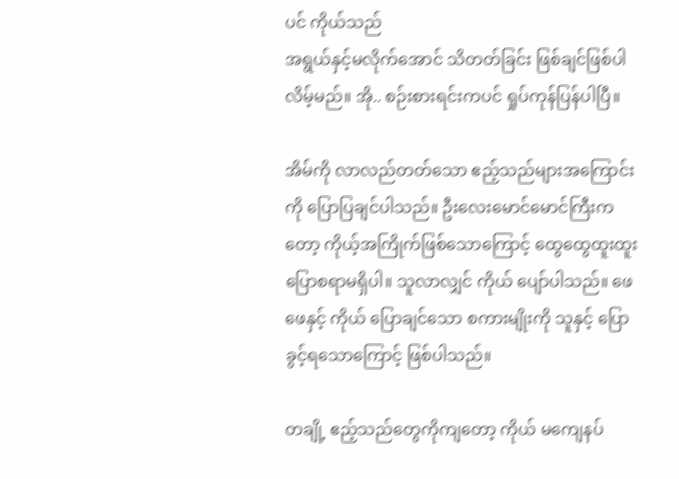ပင် ကိုယ်သည်
အရွယ်နှင့်မလိုက်အောင် သိတတ်ခြင်း ဖြစ်ချင်ဖြစ်ပါလိမ့်မည်။ အို.. စဉ်းစားရင်းကပင် ရှုပ်ကုန်ပြန်ပါပြီ။

အိမ်ကို လာလည်တတ်သော ဧည့်သည်များအကြောင်းကို ပြောပြချင်ပါသည်။ ဦးလေးမောင်မောင်ကြီးကတော့ ကိုယ့်အကြိုက်ဖြစ်သောကြောင့် ထွေထွေထူးထူး ပြောစရာမရှိပါ။ သူလာလျှင် ကိုယ် ပျော်ပါသည်။ ဖေဖေနှင့် ကိုယ် ပြောချင်သော စကားမျိုးကို သူနှင့် ပြောခွင့်ရသောကြောင့် ဖြစ်ပါသည်။

တချို့ ဧည့်သည်တွေကိုကျတော့ ကိုယ် မကျေနပ်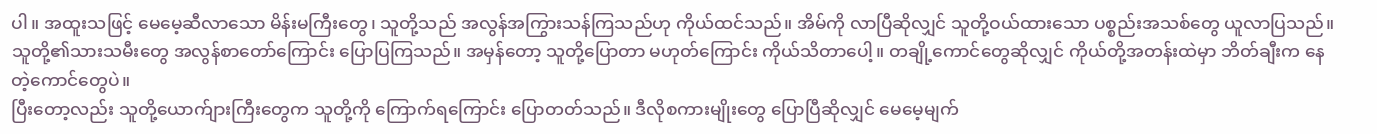ပါ။ အထူးသဖြင့် မေမေ့ဆီလာသော မိန်းမကြီးတွေ၊ သူတို့သည် အလွန်အကြွားသန်ကြသည်ဟု ကိုယ်ထင်သည်။ အိမ်ကို လာပြီဆိုလျှင် သူတို့ဝယ်ထားသော ပစ္စည်းအသစ်တွေ ယူလာပြသည်။ သူတို့၏သားသမီးတွေ အလွန်စာတော်ကြောင်း ပြောပြကြသည်။ အမှန်တော့ သူတို့ပြောတာ မဟုတ်ကြောင်း ကိုယ်သိတာပေါ့။ တချို့ကောင်တွေဆိုလျှင် ကိုယ်တို့အတန်းထဲမှာ ဘိတ်ချီးက နေတဲ့ကောင်တွေပဲ။
ပြီးတော့လည်း သူတို့ယောက်ျားကြီးတွေက သူတို့ကို ကြောက်ရကြောင်း ပြောတတ်သည်။ ဒီလိုစကားမျိုးတွေ ပြောပြီဆိုလျှင် မေမေ့မျက်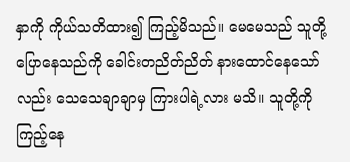နှာကို ကိုယ်သတိထား၍ ကြည့်မိသည်။ မေမေသည် သူတို့ ပြောနေသည်ကို ခေါင်းတညိတ်ညိတ် နားထောင်နေသော်လည်း သေသေချာချာမှ ကြားပါရဲ့လား မသိ။ သူတို့ကို ကြည့်နေ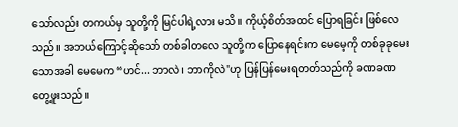သော်လည်း တကယ်မှ သူတို့ကို မြင်ပါရဲ့လား မသိ။ ကိုယ့်စိတ်အထင် ပြောရခြင်း ဖြစ်လေသည်။ အဘယ်ကြောင့်ဆိုသော် တစ်ခါတလေ သူတို့က ပြောနေရင်းက မေမေ့ကို တစ်ခုခုမေးသောအခါ မေမေက “ဟင်... ဘာလဲ၊ ဘာကိုလဲ"ဟု ပြန်ပြန်မေးရတတ်သည်ကို ခဏခဏ တွေ့ဖူးသည်။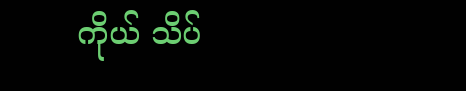ကိုယ် သိပ်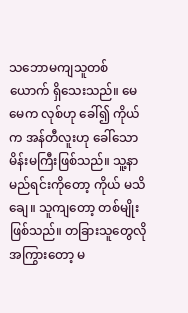သဘောမကျသူတစ်ယောက် ရှိသေးသည်။ မေမေက လုစ်ဟု ခေါ်၍ ကိုယ်က အန်တီလူးဟု ခေါ်သော မိန်းမကြီးဖြစ်သည်။ သူ့နာမည်ရင်းကိုတော့ ကိုယ် မသိချေ။ သူကျတော့ တစ်မျိုးဖြစ်သည်။ တခြားသူတွေလို အကြွားတော့ မ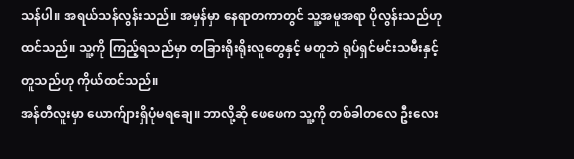သန်ပါ။ အရယ်သန်လွန်းသည်။ အမှန်မှာ နေရာတကာတွင် သူ့အမူအရာ ပိုလွန်းသည်ဟု ထင်သည်။ သူ့ကို ကြည့်ရသည်မှာ တခြားရိုးရိုးလူတွေနှင့် မတူဘဲ ရုပ်ရှင်မင်းသမီးနှင့် တူသည်ဟု ကိုယ်ထင်သည်။
အန်တီလူးမှာ ယောက်ျားရှိပုံမရချေ။ ဘာလို့ဆို ဖေဖေက သူ့ကို တစ်ခါတလေ ဦးလေး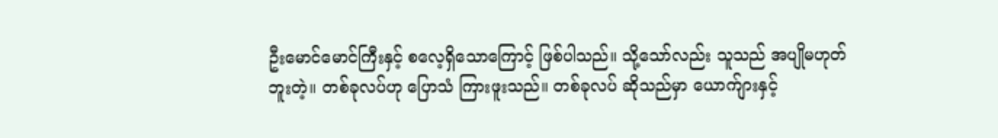ဦးမောင်မောင်ကြီးနှင့် စလေ့ရှိသောကြောင့် ဖြစ်ပါသည်။ သို့သော်လည်း သူသည် အပျိုမဟုတ်ဘူးတဲ့။ တစ်ခုလပ်ဟု ပြောသံ ကြားဖူးသည်။ တစ်ခုလပ် ဆိုသည်မှာ ယောက်ျားနှင့်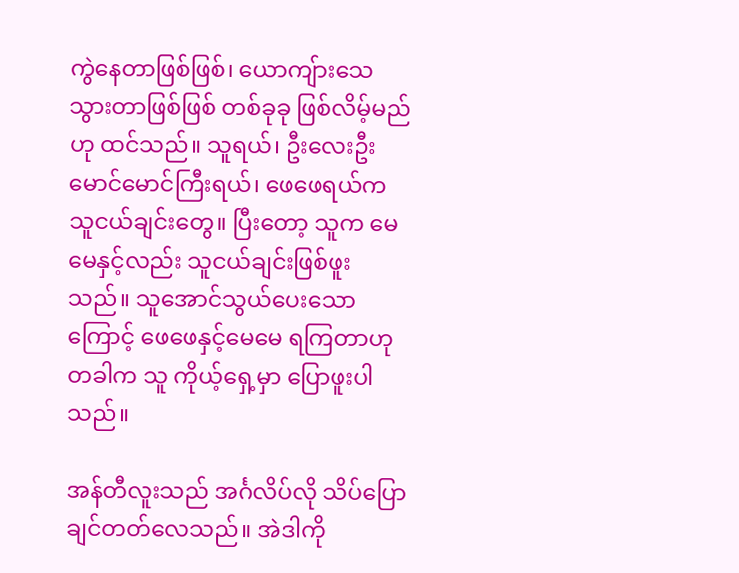ကွဲနေတာဖြစ်ဖြစ်၊ ယောကျ်ားသေသွားတာဖြစ်ဖြစ် တစ်ခုခု ဖြစ်လိမ့်မည်ဟု ထင်သည်။ သူရယ်၊ ဦးလေးဦးမောင်မောင်ကြီးရယ်၊ ဖေဖေရယ်က သူငယ်ချင်းတွေ။ ပြီးတော့ သူက မေမေနှင့်လည်း သူငယ်ချင်းဖြစ်ဖူးသည်။ သူအောင်သွယ်ပေးသောကြောင့် ဖေဖေနှင့်မေမေ ရကြတာဟု တခါက သူ ကိုယ့်ရှေ့မှာ ပြောဖူးပါသည်။

အန်တီလူးသည် အင်္ဂလိပ်လို သိပ်ပြောချင်တတ်လေသည်။ အဲဒါကို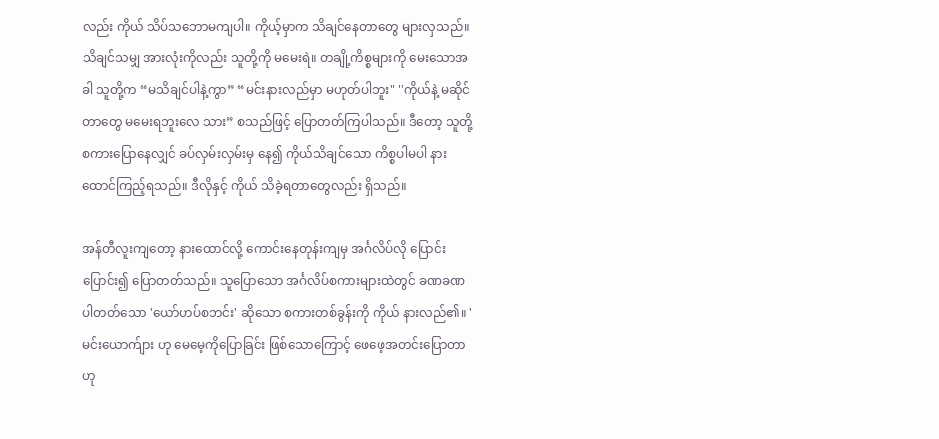လည်း ကိုယ် သိပ်သဘောမကျပါ။ ကိုယ့်မှာက သိချင်နေတာတွေ များလှသည်။ သိချင်သမျှ အားလုံးကိုလည်း သူတို့ကို မမေးရဲ။ တချို့ကိစ္စများကို မေးသောအခါ သူတို့က “မသိချင်ပါနဲ့ကွာ” “မင်းနားလည်မှာ မဟုတ်ပါဘူး" ''ကိုယ်နဲ့ မဆိုင်တာတွေ မမေးရဘူးလေ သား” စသည်ဖြင့် ပြောတတ်ကြပါသည်။ ဒီတော့ သူတို့ စကားပြောနေလျှင် ခပ်လှမ်းလှမ်းမှ နေ၍ ကိုယ်သိချင်သော ကိစ္စပါမပါ နားထောင်ကြည့်ရသည်။ ဒီလိုနှင့် ကိုယ် သိခဲ့ရတာတွေလည်း ရှိသည်။

အန်တီလူးကျတော့ နားထောင်လို့ ကောင်းနေတုန်းကျမှ အင်္ဂလိပ်လို ပြောင်းပြောင်း၍ ပြောတတ်သည်။ သူပြောသော အင်္ဂလိပ်စကားများထဲတွင် ခဏခဏ ပါတတ်သော 'ယော်ဟပ်စဘင်း' ဆိုသော စကားတစ်ခွန်းကို ကိုယ် နားလည်၏။ 'မင်းယောက်ျား ဟု မေမေ့ကိုပြောခြင်း ဖြစ်သောကြောင့် ဖေဖေ့အတင်းပြောတာဟု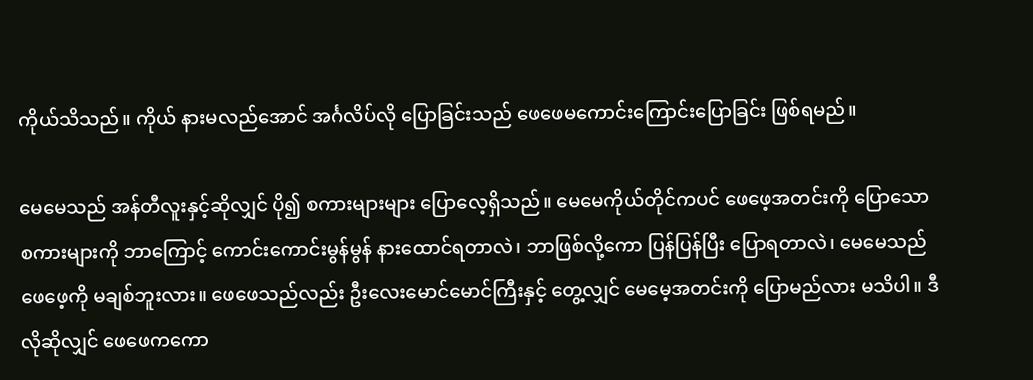ကိုယ်သိသည်။ ကိုယ် နားမလည်အောင် အင်္ဂလိပ်လို ပြောခြင်းသည် ဖေဖေမကောင်းကြောင်းပြောခြင်း ဖြစ်ရမည်။

မေမေသည် အန်တီလူးနှင့်ဆိုလျှင် ပို၍ စကားများများ ပြောလေ့ရှိသည်။ မေမေကိုယ်တိုင်ကပင် ဖေဖေ့အတင်းကို ပြောသောစကားများကို ဘာကြောင့် ကောင်းကောင်းမွန်မွန် နားထောင်ရတာလဲ၊ ဘာဖြစ်လို့ကော ပြန်ပြန်ပြီး ပြောရတာလဲ၊ မေမေသည် ဖေဖေ့ကို မချစ်ဘူးလား။ ဖေဖေသည်လည်း ဦးလေးမောင်မောင်ကြီးနှင့် တွေ့လျှင် မေမေ့အတင်းကို ပြောမည်လား မသိပါ။ ဒီလိုဆိုလျှင် ဖေဖေကကော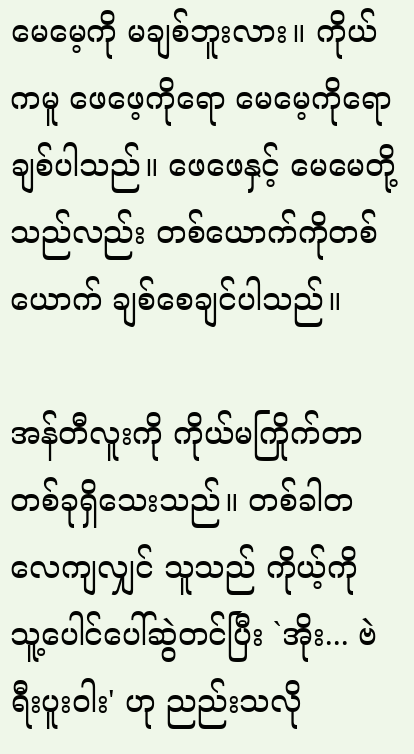မေမေ့ကို မချစ်ဘူးလား။ ကိုယ်ကမူ ဖေဖေ့ကိုရော မေမေ့ကိုရော ချစ်ပါသည်။ ဖေဖေနှင့် မေမေတို့သည်လည်း တစ်ယောက်ကိုတစ်ယောက် ချစ်စေချင်ပါသည်။

အန်တီလူးကို ကိုယ်မကြိုက်တာ တစ်ခုရှိသေးသည်။ တစ်ခါတလေကျလျှင် သူသည် ကိုယ့်ကို သူ့ပေါင်ပေါ်ဆွဲတင်ပြီး `အိုး... ဗဲရီးပူးဝါး' ဟု ညည်းသလို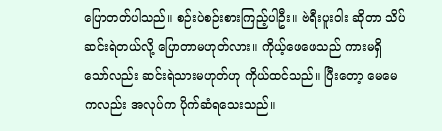ပြောတတ်ပါသည်။ စဉ်းပဲစဉ်းစားကြည့်ပါဦး။ ဗဲရီးပူးဝါး ဆိုတာ သိပ်ဆင်းရဲတယ်လို့ ပြောတာမဟုတ်လား။ ကိုယ့်ဖေဖေသည် ကားမရှိသော်လည်း ဆင်းရဲသားမဟုတ်ဟု ကိုယ်ထင်သည်။ ပြီးတော့ မေမေကလည်း အလုပ်က ပိုက်ဆံရသေးသည်။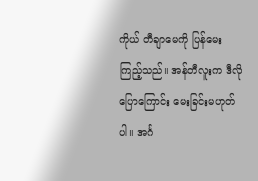ကိုယ် တီချာမေကို ပြန်မေးကြည့်သည်။ အန်တီလူးက ဒီလိုပြောကြောင်း မေးခြင်းမဟုတ်ပါ။ အင်္ဂ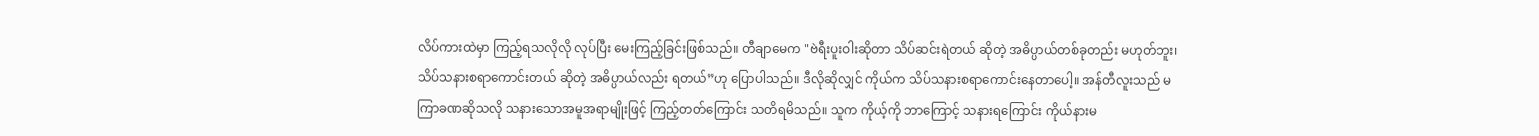လိပ်ကားထဲမှာ ကြည့်ရသလိုလို လုပ်ပြီး မေးကြည့်ခြင်းဖြစ်သည်။ တီချာမေက "ဗဲရီးပူးဝါးဆိုတာ သိပ်ဆင်းရဲတယ် ဆိုတဲ့ အဓိပ္ပာယ်တစ်ခုတည်း မဟုတ်ဘူး၊ သိပ်သနားစရာကောင်းတယ် ဆိုတဲ့ အဓိပ္ပာယ်လည်း ရတယ်”ဟု ပြောပါသည်။ ဒီလိုဆိုလျှင် ကိုယ်က သိပ်သနားစရာကောင်းနေတာပေါ့။ အန်တီလူးသည် မကြာခဏဆိုသလို သနားသောအမူအရာမျိုးဖြင့် ကြည့်တတ်ကြောင်း သတိရမိသည်။ သူက ကိုယ့်ကို ဘာကြောင့် သနားရကြောင်း ကိုယ်နားမ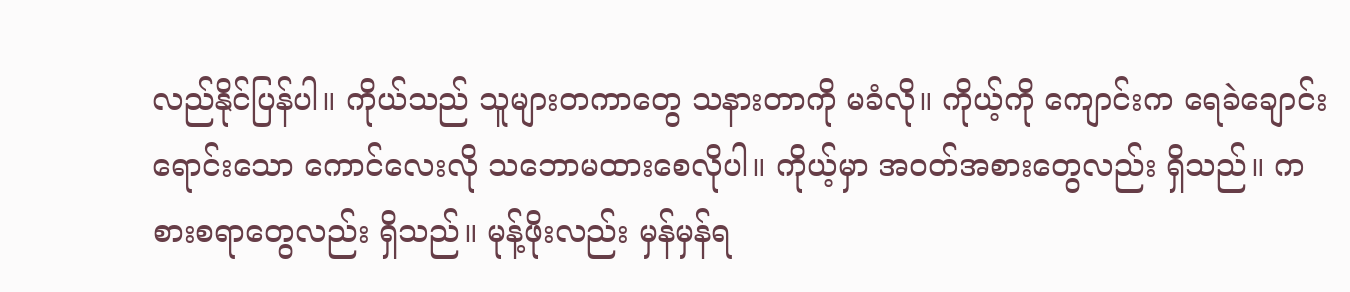လည်နိုင်ပြန်ပါ။ ကိုယ်သည် သူများတကာတွေ သနားတာကို မခံလို။ ကိုယ့်ကို ကျောင်းက ရေခဲချောင်းရောင်းသော ကောင်လေးလို သဘောမထားစေလိုပါ။ ကိုယ့်မှာ အဝတ်အစားတွေလည်း ရှိသည်။ ကစားစရာတွေလည်း ရှိသည်။ မုန့်ဖိုးလည်း မှန်မှန်ရ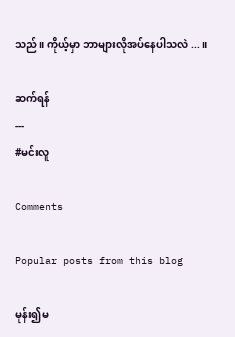သည်။ ကိုယ့်မှာ ဘာများလိုအပ်နေပါသလဲ ...။

ဆက်ရန်
---
#မင်းလူ

Comments

Popular posts from this blog

မုန်း၍မ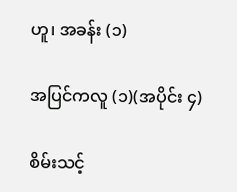ဟူ၊ အခန်း (၁)

အပြင်ကလူ (၁)(အပိုင်း ၄)

စိမ်းသင့်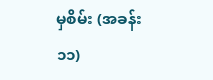မှစိမ်း (အခန်း ၁၁)